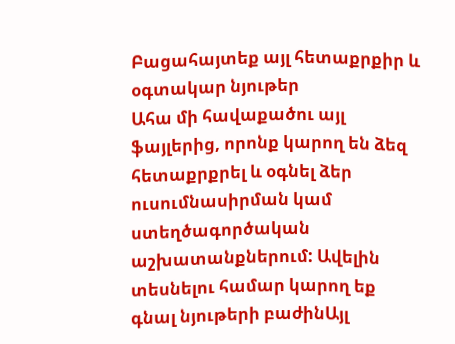Բացահայտեք այլ հետաքրքիր և օգտակար նյութեր
Ահա մի հավաքածու այլ ֆայլերից, որոնք կարող են ձեզ հետաքրքրել և օգնել ձեր ուսումնասիրման կամ ստեղծագործական աշխատանքներում: Ավելին տեսնելու համար կարող եք գնալ նյութերի բաժինԱյլ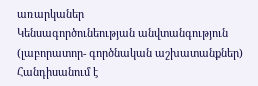առարկաներ
Կենսագործունեության անվտանգություն (լաբորատոր- գործնական աշխատանքներ)
Հանդիսանում է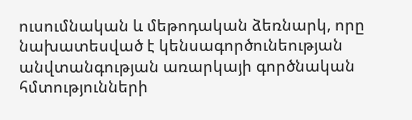ուսումնական և մեթոդական ձեռնարկ, որը նախատեսված է կենսագործունեության անվտանգության առարկայի գործնական հմտությունների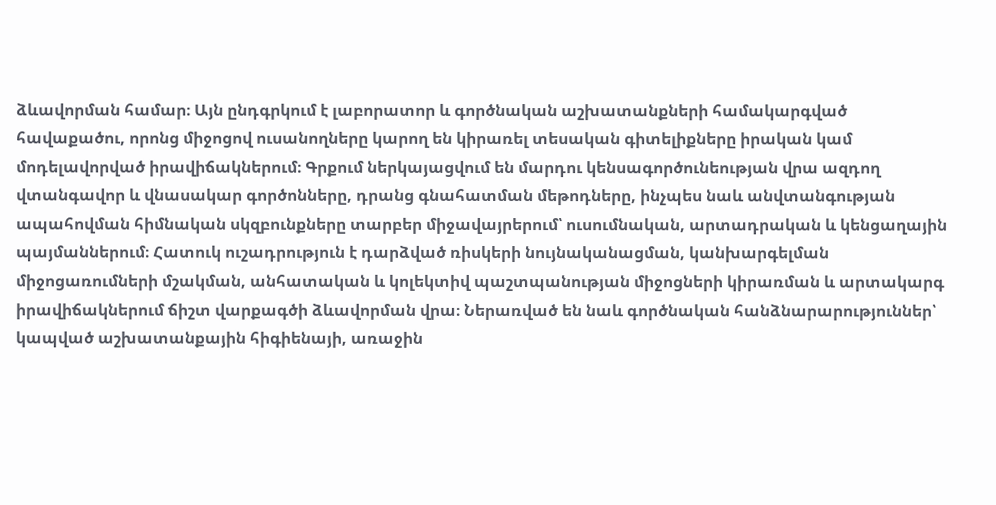ձևավորման համար։ Այն ընդգրկում է լաբորատոր և գործնական աշխատանքների համակարգված հավաքածու, որոնց միջոցով ուսանողները կարող են կիրառել տեսական գիտելիքները իրական կամ մոդելավորված իրավիճակներում։ Գրքում ներկայացվում են մարդու կենսագործունեության վրա ազդող վտանգավոր և վնասակար գործոնները, դրանց գնահատման մեթոդները, ինչպես նաև անվտանգության ապահովման հիմնական սկզբունքները տարբեր միջավայրերում՝ ուսումնական, արտադրական և կենցաղային պայմաններում։ Հատուկ ուշադրություն է դարձված ռիսկերի նույնականացման, կանխարգելման միջոցառումների մշակման, անհատական և կոլեկտիվ պաշտպանության միջոցների կիրառման և արտակարգ իրավիճակներում ճիշտ վարքագծի ձևավորման վրա։ Ներառված են նաև գործնական հանձնարարություններ՝ կապված աշխատանքային հիգիենայի, առաջին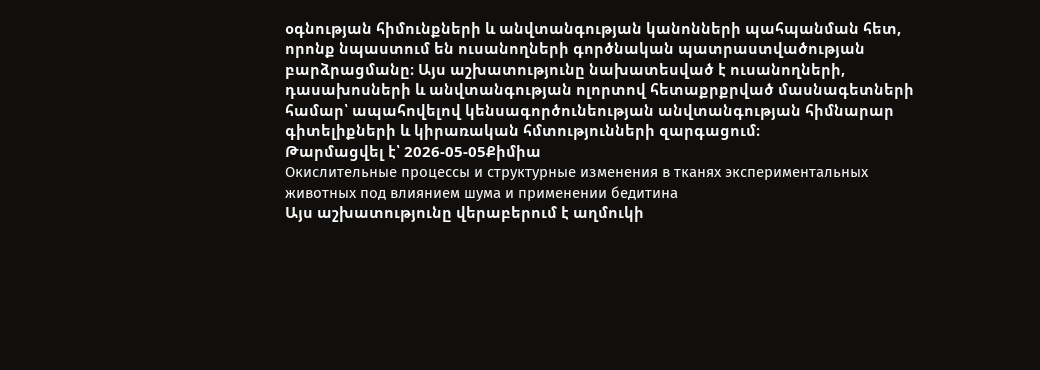օգնության հիմունքների և անվտանգության կանոնների պահպանման հետ, որոնք նպաստում են ուսանողների գործնական պատրաստվածության բարձրացմանը։ Այս աշխատությունը նախատեսված է ուսանողների, դասախոսների և անվտանգության ոլորտով հետաքրքրված մասնագետների համար՝ ապահովելով կենսագործունեության անվտանգության հիմնարար գիտելիքների և կիրառական հմտությունների զարգացում։
Թարմացվել է՝ 2026-05-05Քիմիա
Окислительные процессы и структурные изменения в тканях экспериментальных животных под влиянием шума и применении бедитина
Այս աշխատությունը վերաբերում է աղմուկի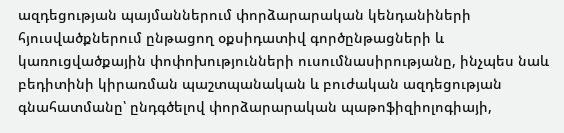ազդեցության պայմաններում փորձարարական կենդանիների հյուսվածքներում ընթացող օքսիդատիվ գործընթացների և կառուցվածքային փոփոխությունների ուսումնասիրությանը, ինչպես նաև բեդիտինի կիրառման պաշտպանական և բուժական ազդեցության գնահատմանը՝ ընդգծելով փորձարարական պաթոֆիզիոլոգիայի,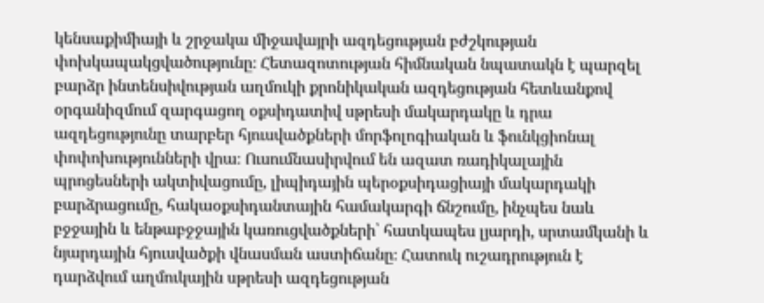կենսաքիմիայի և շրջակա միջավայրի ազդեցության բժշկության փոխկապակցվածությունը։ Հետազոտության հիմնական նպատակն է պարզել բարձր ինտենսիվության աղմուկի քրոնիկական ազդեցության հետևանքով օրգանիզմում զարգացող օքսիդատիվ սթրեսի մակարդակը և դրա ազդեցությունը տարբեր հյուսվածքների մորֆոլոգիական և ֆունկցիոնալ փոփոխությունների վրա։ Ուսումնասիրվում են ազատ ռադիկալային պրոցեսների ակտիվացումը, լիպիդային պերօքսիդացիայի մակարդակի բարձրացումը, հակաօքսիդանտային համակարգի ճնշումը, ինչպես նաև բջջային և ենթաբջջային կառուցվածքների՝ հատկապես լյարդի, սրտամկանի և նյարդային հյուսվածքի վնասման աստիճանը։ Հատուկ ուշադրություն է դարձվում աղմուկային սթրեսի ազդեցության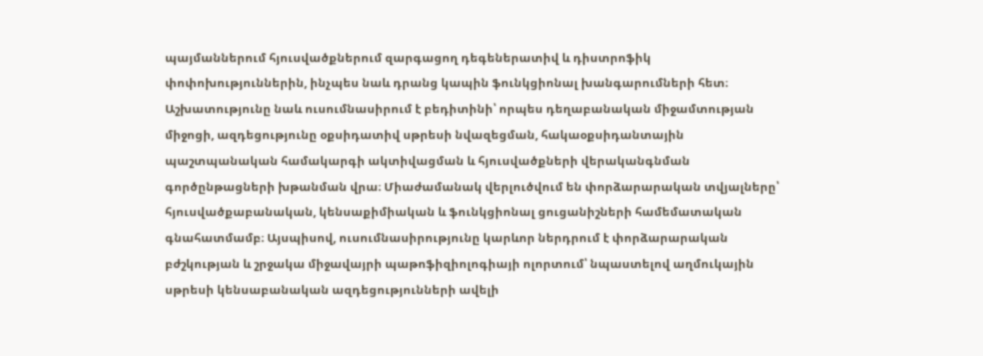պայմաններում հյուսվածքներում զարգացող դեգեներատիվ և դիստրոֆիկ փոփոխություններին, ինչպես նաև դրանց կապին ֆունկցիոնալ խանգարումների հետ։ Աշխատությունը նաև ուսումնասիրում է բեդիտինի՝ որպես դեղաբանական միջամտության միջոցի, ազդեցությունը օքսիդատիվ սթրեսի նվազեցման, հակաօքսիդանտային պաշտպանական համակարգի ակտիվացման և հյուսվածքների վերականգնման գործընթացների խթանման վրա։ Միաժամանակ վերլուծվում են փորձարարական տվյալները՝ հյուսվածքաբանական, կենսաքիմիական և ֆունկցիոնալ ցուցանիշների համեմատական գնահատմամբ։ Այսպիսով, ուսումնասիրությունը կարևոր ներդրում է փորձարարական բժշկության և շրջակա միջավայրի պաթոֆիզիոլոգիայի ոլորտում՝ նպաստելով աղմուկային սթրեսի կենսաբանական ազդեցությունների ավելի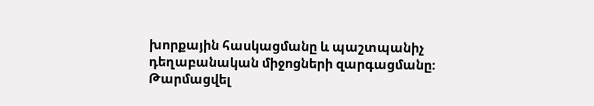խորքային հասկացմանը և պաշտպանիչ դեղաբանական միջոցների զարգացմանը։
Թարմացվել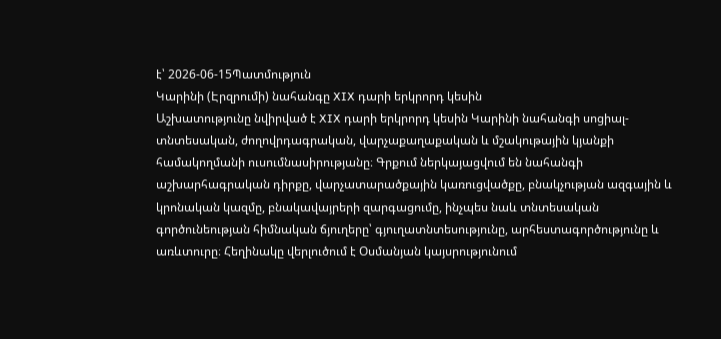է՝ 2026-06-15Պատմություն
Կարինի (Էրզրումի) նահանգը XIX դարի երկրորդ կեսին
Աշխատությունը նվիրված է XIX դարի երկրորդ կեսին Կարինի նահանգի սոցիալ-տնտեսական, ժողովրդագրական, վարչաքաղաքական և մշակութային կյանքի համակողմանի ուսումնասիրությանը։ Գրքում ներկայացվում են նահանգի աշխարհագրական դիրքը, վարչատարածքային կառուցվածքը, բնակչության ազգային և կրոնական կազմը, բնակավայրերի զարգացումը, ինչպես նաև տնտեսական գործունեության հիմնական ճյուղերը՝ գյուղատնտեսությունը, արհեստագործությունը և առևտուրը։ Հեղինակը վերլուծում է Օսմանյան կայսրությունում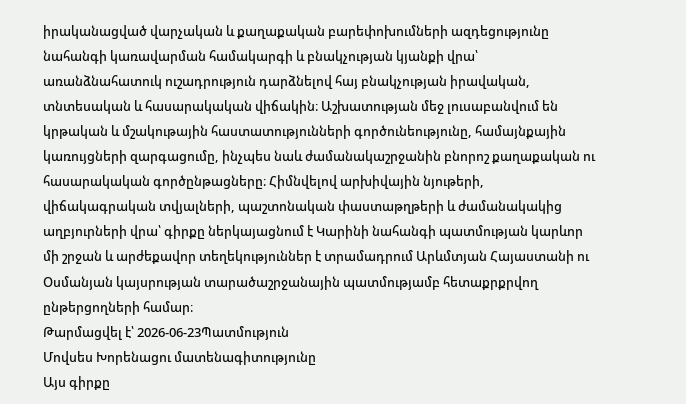իրականացված վարչական և քաղաքական բարեփոխումների ազդեցությունը նահանգի կառավարման համակարգի և բնակչության կյանքի վրա՝ առանձնահատուկ ուշադրություն դարձնելով հայ բնակչության իրավական, տնտեսական և հասարակական վիճակին։ Աշխատության մեջ լուսաբանվում են կրթական և մշակութային հաստատությունների գործունեությունը, համայնքային կառույցների զարգացումը, ինչպես նաև ժամանակաշրջանին բնորոշ քաղաքական ու հասարակական գործընթացները։ Հիմնվելով արխիվային նյութերի, վիճակագրական տվյալների, պաշտոնական փաստաթղթերի և ժամանակակից աղբյուրների վրա՝ գիրքը ներկայացնում է Կարինի նահանգի պատմության կարևոր մի շրջան և արժեքավոր տեղեկություններ է տրամադրում Արևմտյան Հայաստանի ու Օսմանյան կայսրության տարածաշրջանային պատմությամբ հետաքրքրվող ընթերցողների համար։
Թարմացվել է՝ 2026-06-23Պատմություն
Մովսես Խորենացու մատենագիտությունը
Այս գիրքը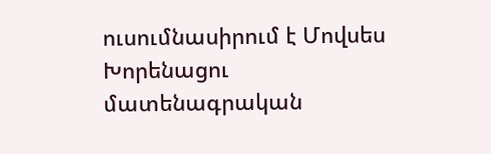ուսումնասիրում է Մովսես Խորենացու մատենագրական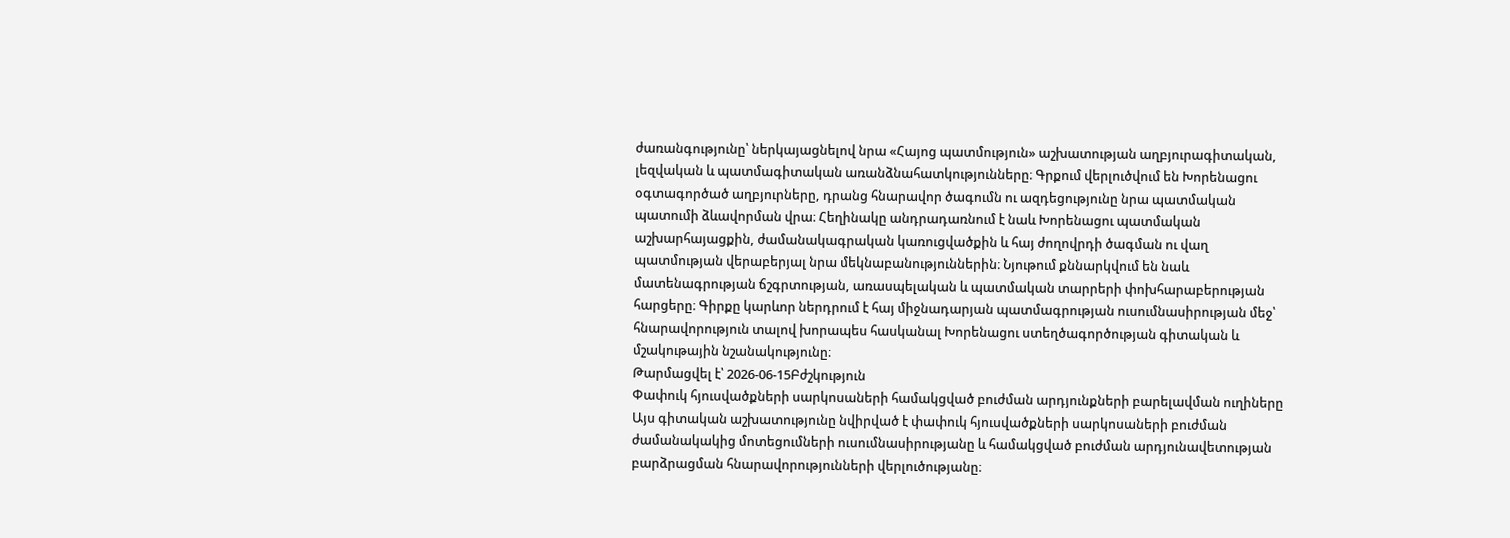ժառանգությունը՝ ներկայացնելով նրա «Հայոց պատմություն» աշխատության աղբյուրագիտական, լեզվական և պատմագիտական առանձնահատկությունները։ Գրքում վերլուծվում են Խորենացու օգտագործած աղբյուրները, դրանց հնարավոր ծագումն ու ազդեցությունը նրա պատմական պատումի ձևավորման վրա։ Հեղինակը անդրադառնում է նաև Խորենացու պատմական աշխարհայացքին, ժամանակագրական կառուցվածքին և հայ ժողովրդի ծագման ու վաղ պատմության վերաբերյալ նրա մեկնաբանություններին։ Նյութում քննարկվում են նաև մատենագրության ճշգրտության, առասպելական և պատմական տարրերի փոխհարաբերության հարցերը։ Գիրքը կարևոր ներդրում է հայ միջնադարյան պատմագրության ուսումնասիրության մեջ՝ հնարավորություն տալով խորապես հասկանալ Խորենացու ստեղծագործության գիտական և մշակութային նշանակությունը։
Թարմացվել է՝ 2026-06-15Բժշկություն
Փափուկ հյուսվածքների սարկոսաների համակցված բուժման արդյունքների բարելավման ուղիները
Այս գիտական աշխատությունը նվիրված է փափուկ հյուսվածքների սարկոսաների բուժման ժամանակակից մոտեցումների ուսումնասիրությանը և համակցված բուժման արդյունավետության բարձրացման հնարավորությունների վերլուծությանը։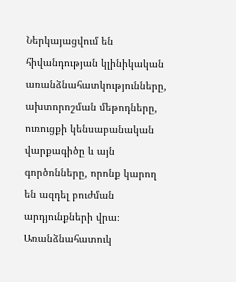Ներկայացվում են հիվանդության կլինիկական առանձնահատկությունները, ախտորոշման մեթոդները, ուռուցքի կենսաբանական վարքագիծը և այն գործոնները, որոնք կարող են ազդել բուժման արդյունքների վրա։ Առանձնահատուկ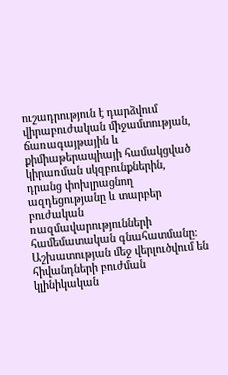ուշադրություն է դարձվում վիրաբուժական միջամտության, ճառագայթային և քիմիաթերապիայի համակցված կիրառման սկզբունքներին, դրանց փոխլրացնող ազդեցությանը և տարբեր բուժական ռազմավարությունների համեմատական գնահատմանը։ Աշխատության մեջ վերլուծվում են հիվանդների բուժման կլինիկական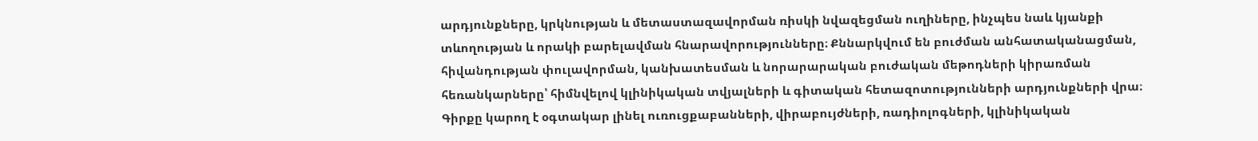արդյունքները, կրկնության և մետաստազավորման ռիսկի նվազեցման ուղիները, ինչպես նաև կյանքի տևողության և որակի բարելավման հնարավորությունները։ Քննարկվում են բուժման անհատականացման, հիվանդության փուլավորման, կանխատեսման և նորարարական բուժական մեթոդների կիրառման հեռանկարները՝ հիմնվելով կլինիկական տվյալների և գիտական հետազոտությունների արդյունքների վրա։ Գիրքը կարող է օգտակար լինել ուռուցքաբանների, վիրաբույժների, ռադիոլոգների, կլինիկական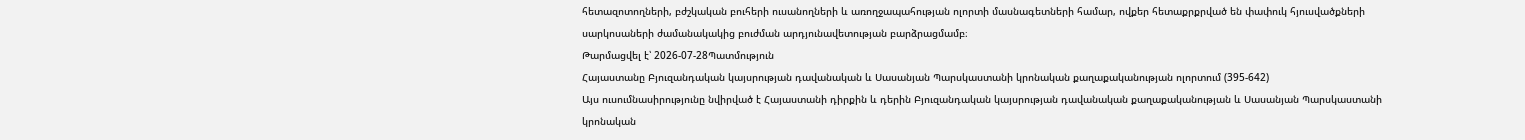հետազոտողների, բժշկական բուհերի ուսանողների և առողջապահության ոլորտի մասնագետների համար, ովքեր հետաքրքրված են փափուկ հյուսվածքների սարկոսաների ժամանակակից բուժման արդյունավետության բարձրացմամբ։
Թարմացվել է՝ 2026-07-28Պատմություն
Հայաստանը Բյուզանդական կայսրության դավանական և Սասանյան Պարսկաստանի կրոնական քաղաքականության ոլորտում (395-642)
Այս ուսումնասիրությունը նվիրված է Հայաստանի դիրքին և դերին Բյուզանդական կայսրության դավանական քաղաքականության և Սասանյան Պարսկաստանի կրոնական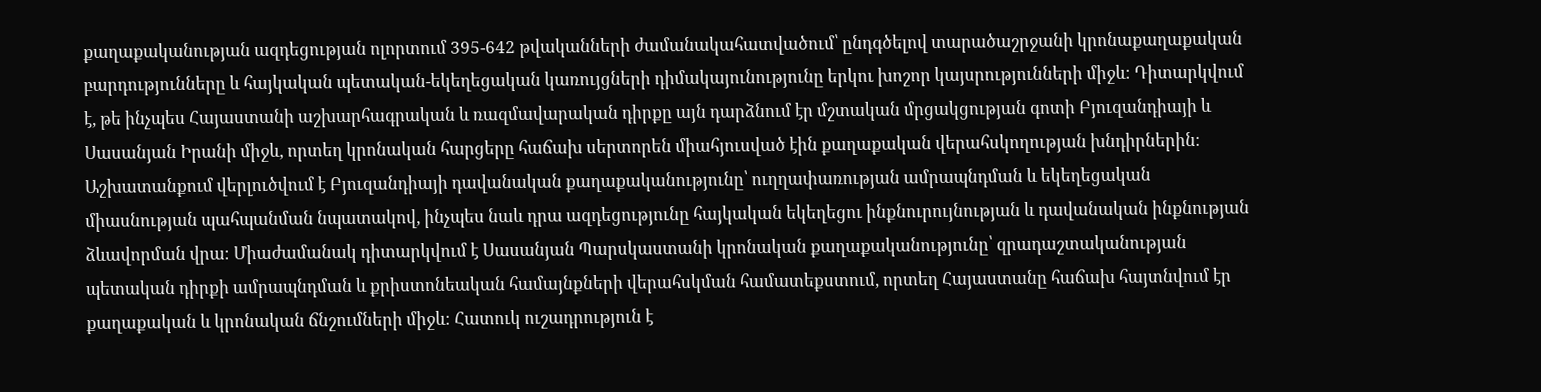քաղաքականության ազդեցության ոլորտում 395-642 թվականների ժամանակահատվածում՝ ընդգծելով տարածաշրջանի կրոնաքաղաքական բարդությունները և հայկական պետական-եկեղեցական կառույցների դիմակայունությունը երկու խոշոր կայսրությունների միջև։ Դիտարկվում է, թե ինչպես Հայաստանի աշխարհագրական և ռազմավարական դիրքը այն դարձնում էր մշտական մրցակցության գոտի Բյուզանդիայի և Սասանյան Իրանի միջև, որտեղ կրոնական հարցերը հաճախ սերտորեն միահյուսված էին քաղաքական վերահսկողության խնդիրներին։ Աշխատանքում վերլուծվում է Բյուզանդիայի դավանական քաղաքականությունը՝ ուղղափառության ամրապնդման և եկեղեցական միասնության պահպանման նպատակով, ինչպես նաև դրա ազդեցությունը հայկական եկեղեցու ինքնուրույնության և դավանական ինքնության ձևավորման վրա։ Միաժամանակ դիտարկվում է Սասանյան Պարսկաստանի կրոնական քաղաքականությունը՝ զրադաշտականության պետական դիրքի ամրապնդման և քրիստոնեական համայնքների վերահսկման համատեքստում, որտեղ Հայաստանը հաճախ հայտնվում էր քաղաքական և կրոնական ճնշումների միջև։ Հատուկ ուշադրություն է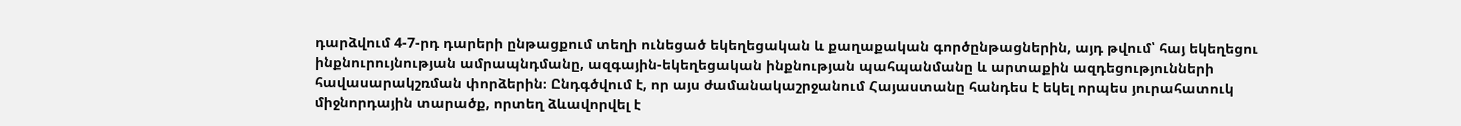դարձվում 4-7-րդ դարերի ընթացքում տեղի ունեցած եկեղեցական և քաղաքական գործընթացներին, այդ թվում՝ հայ եկեղեցու ինքնուրույնության ամրապնդմանը, ազգային-եկեղեցական ինքնության պահպանմանը և արտաքին ազդեցությունների հավասարակշռման փորձերին։ Ընդգծվում է, որ այս ժամանակաշրջանում Հայաստանը հանդես է եկել որպես յուրահատուկ միջնորդային տարածք, որտեղ ձևավորվել է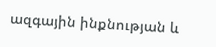ազգային ինքնության և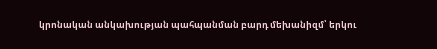կրոնական անկախության պահպանման բարդ մեխանիզմ՝ երկու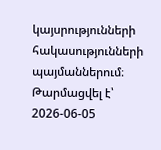կայսրությունների հակասությունների պայմաններում։
Թարմացվել է՝ 2026-06-05